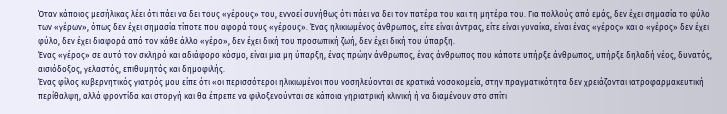Όταν κάποιος μεσήλικας λέει ότι πάει να δει τους «γέρους» του, εννοεί συνήθως ότι πάει να δει τον πατέρα του και τη μητέρα του. Για πολλούς από εμάς, δεν έχει σημασία το φύλο των «γέρων», όπως δεν έχει σημασία τίποτε που αφορά τους «γέρους». Ένας ηλικιωμένος άνθρωπος, είτε είναι άντρας, είτε είναι γυναίκα, είναι ένας «γέρος» και ο «γέρος» δεν έχει φύλο, δεν έχει διαφορά από τον κάθε άλλο «γέρο», δεν έχει δική του προσωπική ζωή, δεν έχει δική του ύπαρξη.
Ένας «γέρος» σε αυτό τον σκληρό και αδιάφορο κόσμο, είναι μια μη ύπαρξη, ένας πρώην άνθρωπος, ένας άνθρωπος που κάποτε υπήρξε άνθρωπος, υπήρξε δηλαδή νέος, δυνατός, αισιόδοξος, γελαστός, επιθυμητός και δημοφιλής.
Ένας φίλος κυβερνητικός γιατρός μου είπε ότι «οι περισσότεροι ηλικιωμένοι που νοσηλεύονται σε κρατικά νοσοκομεία, στην πραγματικότητα δεν χρειάζονται ιατροφαρμακευτική περίθαλψη, αλλά φροντίδα και στοργή και θα έπρεπε να φιλοξενούνται σε κάποια γηριατρική κλινική ή να διαμένουν στο σπίτι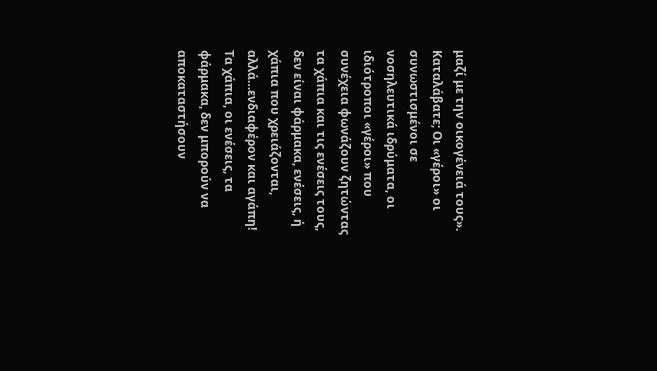μαζί με την οικογένειά τους».
Καταλάβατε; Οι «γέροι» οι συνωστισμένοι σε νοσηλευτικά ιδρύματα, οι ιδιότροποι «γέροι» που συνέχεια φωνάζουν ζητώντας τα χάπια και τις ενέσεις τους, δεν είναι φάρμακα, ενέσεις, ή χάπια που χρειάζονται, αλλά…ενδιαφέρον και αγάπη! Τα χάπια, οι ενέσεις, τα φάρμακα, δεν μπορούν να αποκαταστήσουν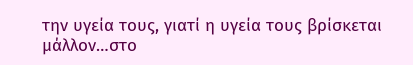την υγεία τους, γιατί η υγεία τους βρίσκεται μάλλον…στο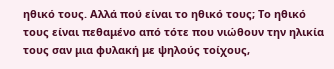ηθικό τους. Αλλά πού είναι το ηθικό τους; Το ηθικό τους είναι πεθαμένο από τότε που νιώθουν την ηλικία τους σαν μια φυλακή με ψηλούς τοίχους,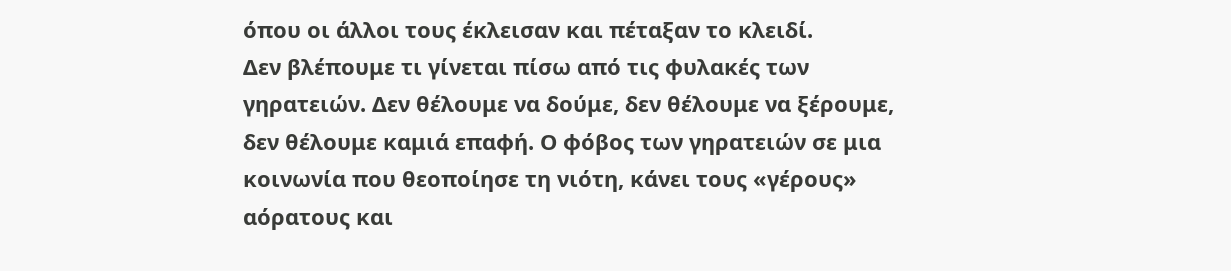όπου οι άλλοι τους έκλεισαν και πέταξαν το κλειδί.
Δεν βλέπουμε τι γίνεται πίσω από τις φυλακές των γηρατειών. Δεν θέλουμε να δούμε, δεν θέλουμε να ξέρουμε, δεν θέλουμε καμιά επαφή. Ο φόβος των γηρατειών σε μια κοινωνία που θεοποίησε τη νιότη, κάνει τους «γέρους» αόρατους και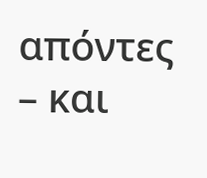απόντες – και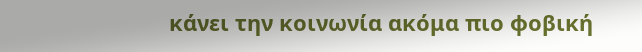κάνει την κοινωνία ακόμα πιο φοβική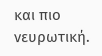και πιο νευρωτική.